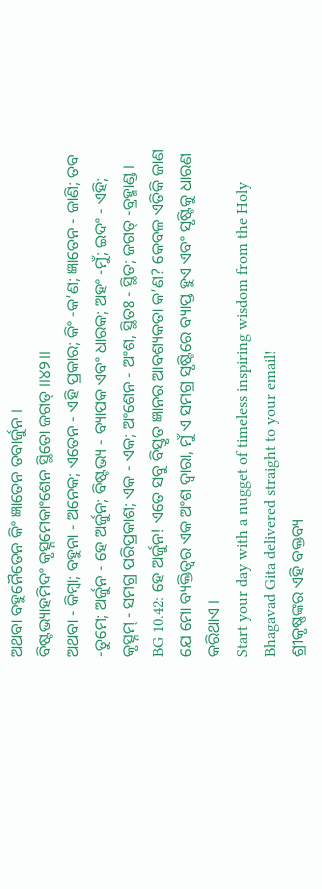ଅଥବା ବହୁନୈତେନ କିଂ ଜ୍ଞାତେନ ତବାର୍ଜୁନ ।
ବିଷ୍ଟଭ୍ୟାହମିଦଂ କୃତ୍ସ୍ନମେକାଂଶେନ ସ୍ଥିତୋ ଜଗତ୍ ।।୪୨।।
ଅଥବା - କିମ୍ବା; ବହୁନା - ଅନେକ; ଏତେନ - ଏହି ପ୍ରକାର; କିଂ -କ’ଣ; ଜ୍ଞାତେନ - ଜାଣି; ତବ -ତୁମେ; ଅର୍ଜୁନ - ହେ ଅର୍ଜୁନ; ବିଷ୍ଟଭ୍ୟ - ବ୍ୟାପକ ଏବଂ ଧାରକ; ଅହଂ -ମୁଁ; ଇଦଂ - ଏହି; କୃତ୍ସ୍ନମ୍ - ସମଗ୍ର ପରିପ୍ରକାଶ; ଏକ - ଏକ; ଅଂଶେନ - ଅଂଶ, ସ୍ଥିତଃ - ସ୍ଥିତ; ଜଗତ୍ -ବ୍ରହ୍ମାଣ୍ଡ ।
BG 10.42: ହେ ଅର୍ଜୁନ! ଏତେ ସବୁ ବିସ୍ତୃତ ଜ୍ଞାନର ଆବଶ୍ୟକତା କ’ଣ? କେବଳ ଏତିକି ଜାଣ ଯେ ମୋ ବ୍ୟକ୍ତିତ୍ୱର ଏକ ଅଂଶ ଦ୍ୱାରା, ମୁଁ ଏ ସମଗ୍ର ସୃଷ୍ଟିରେ ବ୍ୟାପ୍ତ ହୁଏ ଏବଂ ସୃଷ୍ଟିକୁ ଧାରଣ କରିଥାଏ ।
Start your day with a nugget of timeless inspiring wisdom from the Holy Bhagavad Gita delivered straight to your email!
ଶ୍ରୀକୃଷ୍ଣଙ୍କର ଏହି ବକ୍ତବ୍ୟ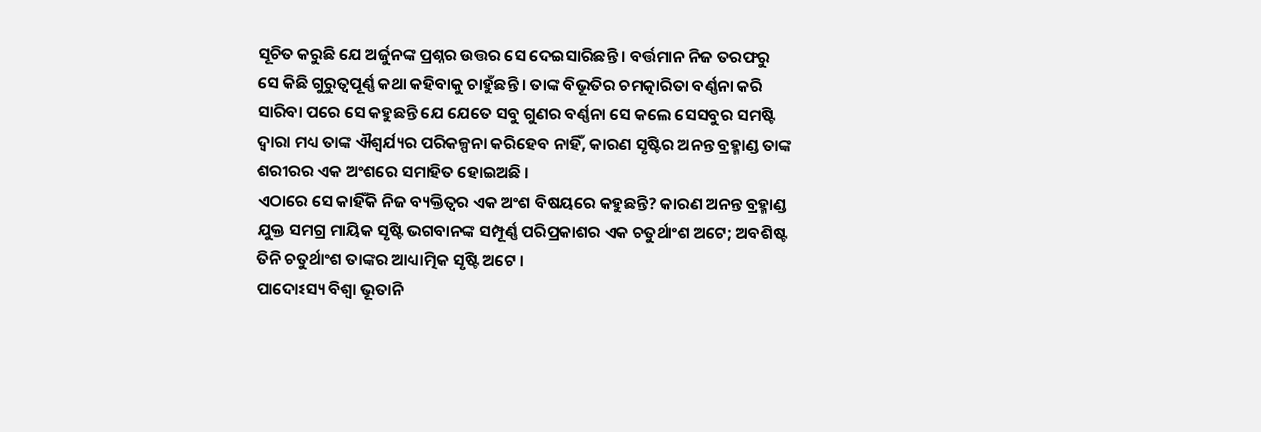ସୂଚିତ କରୁଛି ଯେ ଅର୍ଜୁନଙ୍କ ପ୍ରଶ୍ନର ଉତ୍ତର ସେ ଦେଇସାରିଛନ୍ତି । ବର୍ତ୍ତମାନ ନିଜ ତରଫରୁ ସେ କିଛି ଗୁରୁତ୍ୱପୂର୍ଣ୍ଣ କଥା କହିବାକୁ ଚାହୁଁଛନ୍ତି । ତାଙ୍କ ବିଭୂତିର ଚମତ୍କାରିତା ବର୍ଣ୍ଣନା କରି ସାରିବା ପରେ ସେ କହୁଛନ୍ତି ଯେ ଯେତେ ସବୁ ଗୁଣର ବର୍ଣ୍ଣନା ସେ କଲେ ସେସବୁର ସମଷ୍ଟି ଦ୍ୱାରା ମଧ୍ୟ ତାଙ୍କ ଐଶ୍ୱର୍ଯ୍ୟର ପରିକଳ୍ପନା କରିହେବ ନାହିଁ, କାରଣ ସୃଷ୍ଟିର ଅନନ୍ତ ବ୍ରହ୍ମାଣ୍ଡ ତାଙ୍କ ଶରୀରର ଏକ ଅଂଶରେ ସମାହିତ ହୋଇଅଛି ।
ଏଠାରେ ସେ କାହିଁକି ନିଜ ବ୍ୟକ୍ତିତ୍ୱର ଏକ ଅଂଶ ବିଷୟରେ କହୁଛନ୍ତି? କାରଣ ଅନନ୍ତ ବ୍ରହ୍ମାଣ୍ଡ ଯୁକ୍ତ ସମଗ୍ର ମାୟିକ ସୃଷ୍ଟି ଭଗବାନଙ୍କ ସମ୍ପୂର୍ଣ୍ଣ ପରିପ୍ରକାଶର ଏକ ଚତୁର୍ଥାଂଶ ଅଟେ; ଅବଶିଷ୍ଟ ତିନି ଚତୁର୍ଥାଂଶ ତାଙ୍କର ଆଧ୍ୟାତ୍ମିକ ସୃଷ୍ଟି ଅଟେ ।
ପାଦୋଽସ୍ୟ ବିଶ୍ୱା ଭୂତାନି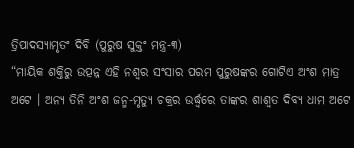ତ୍ରିପାଦସ୍ୟାମୃତଂ ଦିବି (ପୁରୁଷ ସୁକ୍ତଂ ମନ୍ତ୍ର-୩)
“ମାୟିକ ଶକ୍ତିରୁ ଉତ୍ପନ୍ନ ଏହି ନଶ୍ୱର ସଂସାର ପରମ ପୁରୁଷଙ୍କର ଗୋଟିଏ ଅଂଶ ମାତ୍ର ଅଟେ । ଅନ୍ୟ ତିନି ଅଂଶ ଜନ୍ମ-ମୃତ୍ୟୁ ଚକ୍ରର ଉର୍ଦ୍ଧ୍ୱରେ ତାଙ୍କର ଶାଶ୍ୱତ ଦିବ୍ୟ ଧାମ ଅଟେ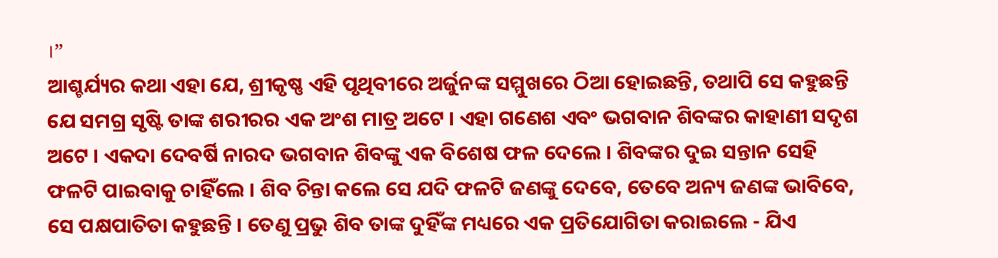।”
ଆଶ୍ଚର୍ଯ୍ୟର କଥା ଏହା ଯେ, ଶ୍ରୀକୃଷ୍ଣ ଏହି ପୃଥିବୀରେ ଅର୍ଜୁନଙ୍କ ସମ୍ମୁଖରେ ଠିଆ ହୋଇଛନ୍ତି, ତଥାପି ସେ କହୁଛନ୍ତି ଯେ ସମଗ୍ର ସୃଷ୍ଟି ତାଙ୍କ ଶରୀରର ଏକ ଅଂଶ ମାତ୍ର ଅଟେ । ଏହା ଗଣେଶ ଏବଂ ଭଗବାନ ଶିବଙ୍କର କାହାଣୀ ସଦୃଶ ଅଟେ । ଏକଦା ଦେବର୍ଷି ନାରଦ ଭଗବାନ ଶିବଙ୍କୁ ଏକ ବିଶେଷ ଫଳ ଦେଲେ । ଶିବଙ୍କର ଦୁଇ ସନ୍ତାନ ସେହି ଫଳଟି ପାଇବାକୁ ଚାହିଁଲେ । ଶିବ ଚିନ୍ତା କଲେ ସେ ଯଦି ଫଳଟି ଜଣଙ୍କୁ ଦେବେ, ତେବେ ଅନ୍ୟ ଜଣଙ୍କ ଭାବିବେ, ସେ ପକ୍ଷପାତିତା କହୁଛନ୍ତି । ତେଣୁ ପ୍ରଭୁ ଶିବ ତାଙ୍କ ଦୁହିଁଙ୍କ ମଧ୍ୟରେ ଏକ ପ୍ରତିଯୋଗିତା କରାଇଲେ - ଯିଏ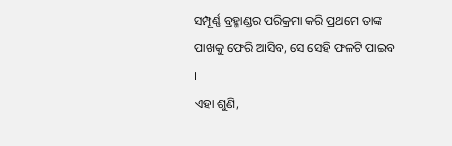ସମ୍ପୂର୍ଣ୍ଣ ବ୍ରହ୍ମାଣ୍ଡର ପରିକ୍ରମା କରି ପ୍ରଥମେ ତାଙ୍କ ପାଖକୁ ଫେରି ଆସିବ, ସେ ସେହି ଫଳଟି ପାଇବ ।
ଏହା ଶୁଣି,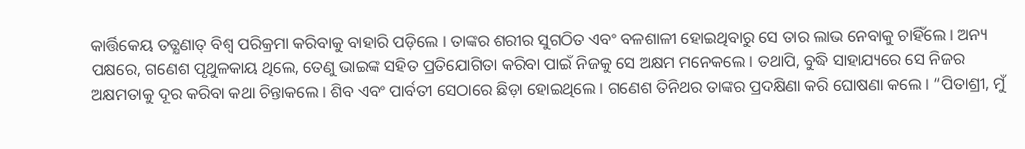କାର୍ତ୍ତିକେୟ ତତ୍କ୍ଷଣାତ୍ ବିଶ୍ୱ ପରିକ୍ରମା କରିବାକୁ ବାହାରି ପଡ଼ିଲେ । ତାଙ୍କର ଶରୀର ସୁଗଠିତ ଏବଂ ବଳଶାଳୀ ହୋଇଥିବାରୁ ସେ ତାର ଲାଭ ନେବାକୁ ଚାହିଁଲେ । ଅନ୍ୟ ପକ୍ଷରେ, ଗଣେଶ ପୃଥୁଳକାୟ ଥିଲେ, ତେଣୁ ଭାଇଙ୍କ ସହିତ ପ୍ରତିଯୋଗିତା କରିବା ପାଇଁ ନିଜକୁ ସେ ଅକ୍ଷମ ମନେକଲେ । ତଥାପି, ବୁଦ୍ଧି ସାହାଯ୍ୟରେ ସେ ନିଜର ଅକ୍ଷମତାକୁ ଦୂର କରିବା କଥା ଚିନ୍ତାକଲେ । ଶିବ ଏବଂ ପାର୍ବତୀ ସେଠାରେ ଛିଡ଼ା ହୋଇଥିଲେ । ଗଣେଶ ତିନିଥର ତାଙ୍କର ପ୍ରଦକ୍ଷିଣା କରି ଘୋଷଣା କଲେ । “ପିତାଶ୍ରୀ, ମୁଁ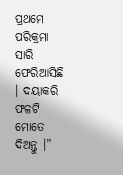ପ୍ରଥମେ ପରିକ୍ରମା ସାରି ଫେରିଆସିଛି । ଦୟାକରି ଫଳଟି ମୋତେ ଦିଅନ୍ତୁ ।”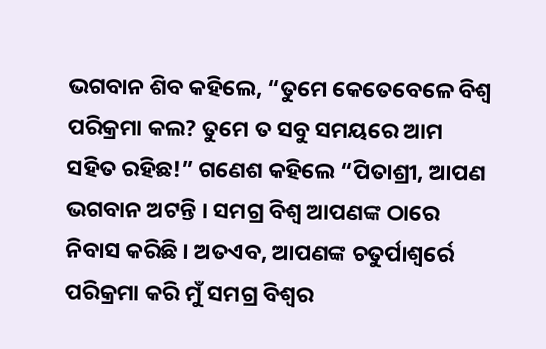ଭଗବାନ ଶିବ କହିଲେ, “ତୁମେ କେତେବେଳେ ବିଶ୍ୱ ପରିକ୍ରମା କଲ? ତୁମେ ତ ସବୁ ସମୟରେ ଆମ ସହିତ ରହିଛ!” ଗଣେଶ କହିଲେ “ପିତାଶ୍ରୀ, ଆପଣ ଭଗବାନ ଅଟନ୍ତି । ସମଗ୍ର ବିଶ୍ୱ ଆପଣଙ୍କ ଠାରେ ନିବାସ କରିଛି । ଅତଏବ, ଆପଣଙ୍କ ଚତୁର୍ପାଶ୍ୱର୍ରେ ପରିକ୍ରମା କରି ମୁଁ ସମଗ୍ର ବିଶ୍ୱର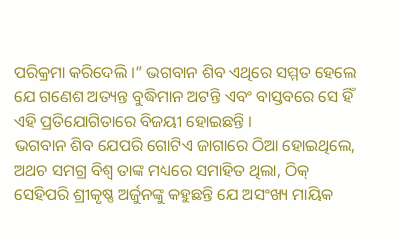ପରିକ୍ରମା କରିଦେଲି ।” ଭଗବାନ ଶିବ ଏଥିରେ ସମ୍ମତ ହେଲେ ଯେ ଗଣେଶ ଅତ୍ୟନ୍ତ ବୁଦ୍ଧିମାନ ଅଟନ୍ତି ଏବଂ ବାସ୍ତବରେ ସେ ହିଁ ଏହି ପ୍ରତିଯୋଗିତାରେ ବିଜୟୀ ହୋଇଛନ୍ତି ।
ଭଗବାନ ଶିବ ଯେପରି ଗୋଟିଏ ଜାଗାରେ ଠିଆ ହୋଇଥିଲେ, ଅଥଚ ସମଗ୍ର ବିଶ୍ୱ ତାଙ୍କ ମଧ୍ୟରେ ସମାହିତ ଥିଲା, ଠିକ୍ ସେହିପରି ଶ୍ରୀକୃଷ୍ଣ ଅର୍ଜୁନଙ୍କୁ କହୁଛନ୍ତି ଯେ ଅସଂଖ୍ୟ ମାୟିକ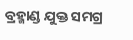ବ୍ରହ୍ମାଣ୍ଡ ଯୁକ୍ତ ସମଗ୍ର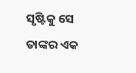ସୃଷ୍ଟିକୁ ସେ ତାଙ୍କର ଏକ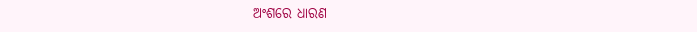ଅଂଶରେ ଧାରଣ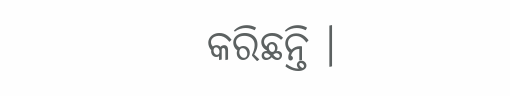କରିଛନ୍ତି ।